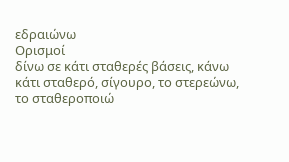εδραιώνω
Ορισμοί
δίνω σε κάτι σταθερές βάσεις, κάνω κάτι σταθερό, σίγουρο, το στερεώνω, το σταθεροποιώ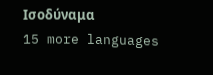Ισοδύναμα
15 more languages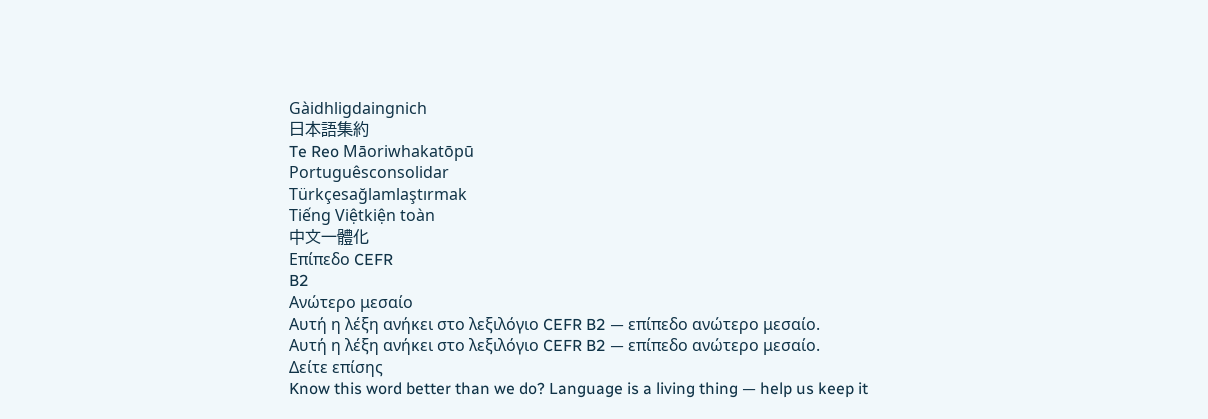Gàidhligdaingnich
日本語集約
Te Reo Māoriwhakatōpū
Portuguêsconsolidar
Türkçesağlamlaştırmak
Tiếng Việtkiện toàn
中文一體化
Επίπεδο CEFR
B2
Ανώτερο μεσαίο
Αυτή η λέξη ανήκει στο λεξιλόγιο CEFR B2 — επίπεδο ανώτερο μεσαίο.
Αυτή η λέξη ανήκει στο λεξιλόγιο CEFR B2 — επίπεδο ανώτερο μεσαίο.
Δείτε επίσης
Know this word better than we do? Language is a living thing — help us keep it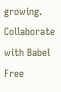growing. Collaborate with Babel Free